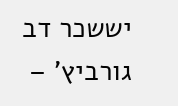יששכר דב גורביץ' –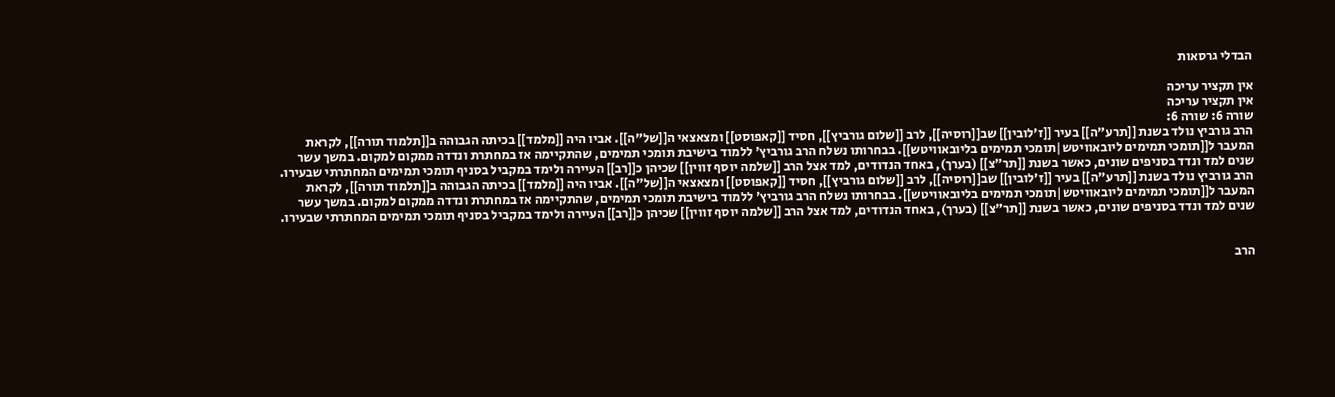הבדלי גרסאות

אין תקציר עריכה
אין תקציר עריכה
שורה 6: שורה 6:
הרב גורביץ נולד בשנת [[תרע"ה]] בעיר [[ז'לובין]] שב[[רוסיה]], לרב [[שלום גורביץ]], חסיד [[קאפוסט]] ומצאצאי ה[[של"ה]]. אביו היה [[מלמד]] בכיתה הגבוהה ב[[תלמוד תורה]], לקראת המעבר ל[[תומכי תמימים ליובאוויטש|תומכי תמימים בליובאוויטש]]. בבחרותו נשלח הרב גורביץ' ללמוד בישיבת תומכי תמימים, שהתקיימה אז במחתרת ונדדה ממקום למקום. במשך עשר שנים למד ונדד בסניפים שונים, כאשר בשנת [[תר"צ]] (בערך), באחד הנדודים, למד אצל הרב [[שלמה יוסף זווין]] שכיהן כ[[רב]] העיירה ולימד במקביל בסניף תומכי תמימים המחתרתי שבעירו.
הרב גורביץ נולד בשנת [[תרע"ה]] בעיר [[ז'לובין]] שב[[רוסיה]], לרב [[שלום גורביץ]], חסיד [[קאפוסט]] ומצאצאי ה[[של"ה]]. אביו היה [[מלמד]] בכיתה הגבוהה ב[[תלמוד תורה]], לקראת המעבר ל[[תומכי תמימים ליובאוויטש|תומכי תמימים בליובאוויטש]]. בבחרותו נשלח הרב גורביץ' ללמוד בישיבת תומכי תמימים, שהתקיימה אז במחתרת ונדדה ממקום למקום. במשך עשר שנים למד ונדד בסניפים שונים, כאשר בשנת [[תר"צ]] (בערך), באחד הנדודים, למד אצל הרב [[שלמה יוסף זווין]] שכיהן כ[[רב]] העיירה ולימד במקביל בסניף תומכי תמימים המחתרתי שבעירו.


הרב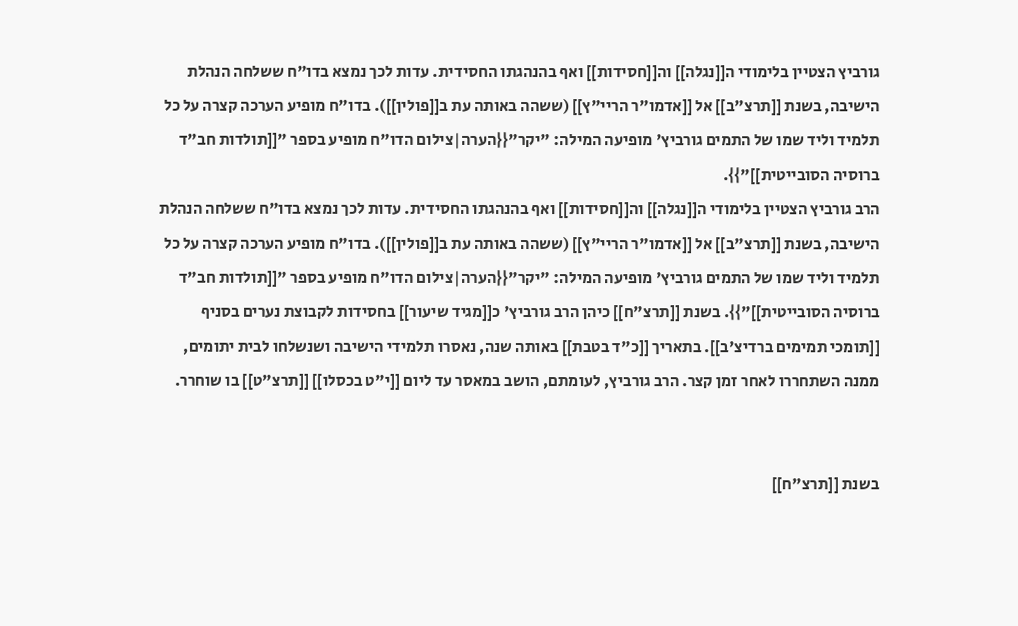גורביץ הצטיין בלימודי ה[[נגלה]] וה[[חסידות]] ואף בהנהגתו החסידית. עדות לכך נמצא בדו"ח ששלחה הנהלת הישיבה, בשנת [[תרצ"ב]] אל [[אדמו"ר הריי"ץ]] (ששהה באותה עת ב[[פולין]]). בדו"ח מופיע הערכה קצרה על כל תלמיד וליד שמו של התמים גורביץ' מופיעה המילה: "יקר"{{הערה|צילום הדו"ח מופיע בספר "[[תולדות חב"ד ברוסיה הסובייטית]]"}}.
הרב גורביץ הצטיין בלימודי ה[[נגלה]] וה[[חסידות]] ואף בהנהגתו החסידית. עדות לכך נמצא בדו"ח ששלחה הנהלת הישיבה, בשנת [[תרצ"ב]] אל [[אדמו"ר הריי"ץ]] (ששהה באותה עת ב[[פולין]]). בדו"ח מופיע הערכה קצרה על כל תלמיד וליד שמו של התמים גורביץ' מופיעה המילה: "יקר"{{הערה|צילום הדו"ח מופיע בספר "[[תולדות חב"ד ברוסיה הסובייטית]]"}}. בשנת [[תרצ"ח]] כיהן הרב גורביץ' כ[[מגיד שיעור]] בחסידות לקבוצת נערים בסניף [[תומכי תמימים ברדיצ'ב]]. בתאריך [[כ"ד בטבת]] באותה שנה, נאסרו תלמידי הישיבה ושנשלחו לבית יתומים, ממנה השתחררו לאחר זמן קצר. הרב גורביץ, לעומתם, הושב במאסר עד ליום [[י"ט בכסלו]] [[תרצ"ט]] בו שוחרר.


בשנת [[תרצ"ח]]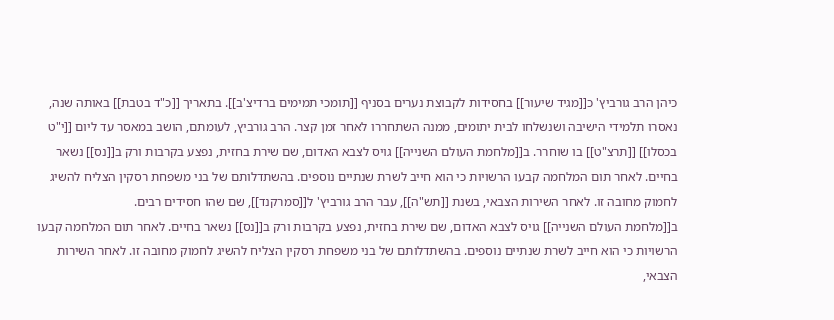כיהן הרב גורביץ' כ[[מגיד שיעור]] בחסידות לקבוצת נערים בסניף [[תומכי תמימים ברדיצ'ב]]. בתאריך [[כ"ד בטבת]] באותה שנה, נאסרו תלמידי הישיבה ושנשלחו לבית יתומים, ממנה השתחררו לאחר זמן קצר. הרב גורביץ, לעומתם, הושב במאסר עד ליום [[י"ט בכסלו]] [[תרצ"ט]] בו שוחרר. ב[[מלחמת העולם השנייה]] גויס לצבא האדום, שם שירת בחזית, נפצע בקרבות ורק ב[[נס]] נשאר בחיים. לאחר תום המלחמה קבעו הרשויות כי הוא חייב לשרת שנתיים נוספים. בהשתדלותם של בני משפחת רסקין הצליח להשיג לחמוק מחובה זו. לאחר השירות הצבאי, בשנת [[תש"ה]], עבר הרב גורביץ' ל[[סמרקנד]], שם שהו חסידים רבים.
ב[[מלחמת העולם השנייה]] גויס לצבא האדום, שם שירת בחזית, נפצע בקרבות ורק ב[[נס]] נשאר בחיים. לאחר תום המלחמה קבעו הרשויות כי הוא חייב לשרת שנתיים נוספים. בהשתדלותם של בני משפחת רסקין הצליח להשיג לחמוק מחובה זו. לאחר השירות הצבאי,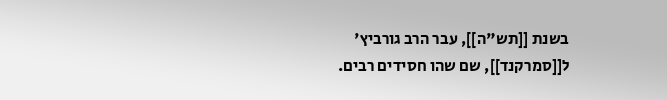בשנת [[תש"ה]], עבר הרב גורביץ' ל[[סמרקנד]], שם שהו חסידים רבים.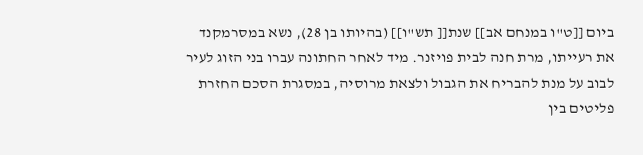ביום [[ט"ו במנחם אב]] שנת[[ תש"ו]] (בהיותו בן 28), נשא במסרמקנד את רעייתו, מרת חנה לבית פויזנר. מיד לאחר החתונה עברו בני הזוג לעיר לבוב על מנת להבריח את הגבול ולצאת מרוסיה, במסגרת הסכם החזרת פליטים בין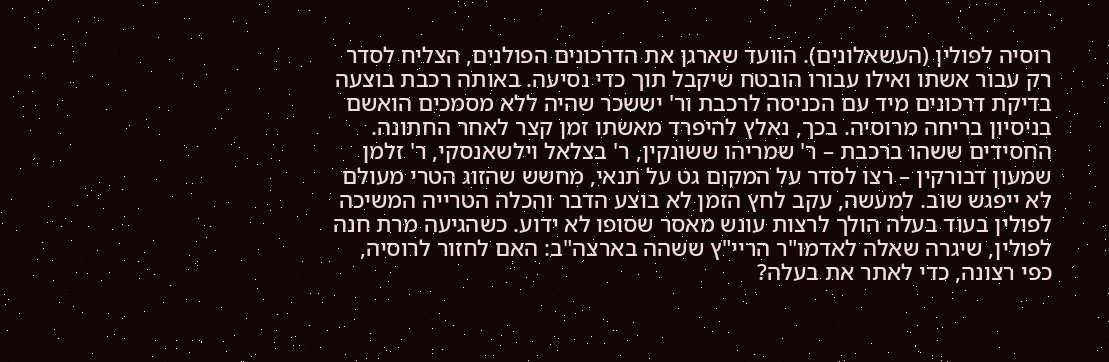רוסיה לפולין (העשאלונים). הוועד שארגן את הדרכונים הפולנים, הצליח לסדר רק עבור אשתו ואילו עבורו הובטח שיקבל תוך כדי נסיעה. באותה רכבת בוצעה בדיקת דרכונים מיד עם הכניסה לרכבת ור' יששכר שהיה ללא מסמכים הואשם בניסיון בריחה מרוסיה. בכך, נאלץ להיפרד מאשתו זמן קצר לאחר החתונה. החסידים ששהו ברכבת – ר' שמריהו ששונקין, ר' בצלאל וילשאנסקי, ר' זלמן שמעון דבורקין – רצו לסדר על המקום גט על תנאי, מחשש שהזוג הטרי מעולם לא ייפגש שוב. למעשה, עקב לחץ הזמן לא בוצע הדבר והכלה הטרייה המשיכה לפולין בעוד בעלה הולך לרצות עונש מאסר שסופו לא ידוע. כשהגיעה מרת חנה לפולין, שיגרה שאלה לאדמו"ר הריי"ץ ששהה בארצה"ב: האם לחזור לרוסיה, כפי רצונה, כדי לאתר את בעלה?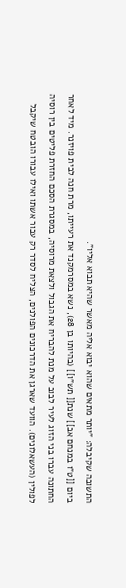התשובה שקיבלה: "יותר מתאים שהוא יבוא אליה מאשר שהיא תבוא אליו".
ביום [[ט"ו במנחם אב]] שנת[[ תש"ו]] (בהיותו בן 28), נשא במסרמקנד את רעייתו, מרת חנה לבית פויזנר. מיד לאחר החתונה עברו בני הזוג לעיר לבוב על מנת להבריח את הגבול ולצאת מרוסיה, במסגרת הסכם החזרת פליטים בין רוסיה לפולין (העשאלונים). הוועד שארגן את הדרכונים הפולנים, הצליח לסדר רק עבור אשתו ואילו עבורו הובטח שיקבל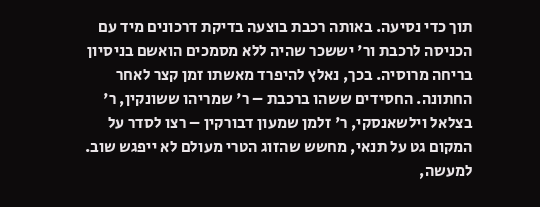תוך כדי נסיעה. באותה רכבת בוצעה בדיקת דרכונים מיד עם הכניסה לרכבת ור' יששכר שהיה ללא מסמכים הואשם בניסיון בריחה מרוסיה. בכך, נאלץ להיפרד מאשתו זמן קצר לאחר החתונה. החסידים ששהו ברכבת – ר' שמריהו ששונקין, ר' בצלאל וילשאנסקי, ר' זלמן שמעון דבורקין – רצו לסדר על המקום גט על תנאי, מחשש שהזוג הטרי מעולם לא ייפגש שוב. למעשה,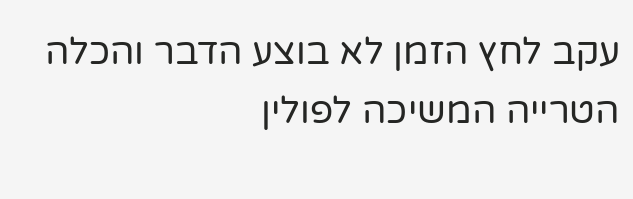עקב לחץ הזמן לא בוצע הדבר והכלה הטרייה המשיכה לפולין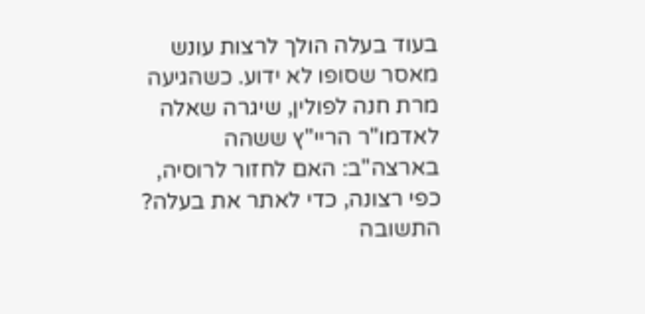בעוד בעלה הולך לרצות עונש מאסר שסופו לא ידוע. כשהגיעה מרת חנה לפולין, שיגרה שאלה לאדמו"ר הריי"ץ ששהה בארצה"ב: האם לחזור לרוסיה, כפי רצונה, כדי לאתר את בעלה? התשובה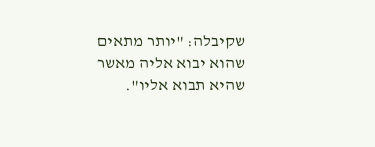שקיבלה: "יותר מתאים שהוא יבוא אליה מאשר שהיא תבוא אליו".